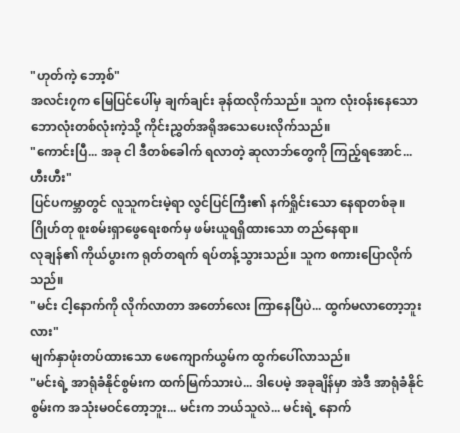"ဟုတ်ကဲ့ ဘော့စ်"
အလင်း၇က မြေပြင်ပေါ်မှ ချက်ချင်း ခုန်ထလိုက်သည်။ သူက လုံးဝန်းနေသော ဘောလုံးတစ်လုံးကဲ့သို့ ကိုင်းညွှတ်အရိုအသေပေးလိုက်သည်။
"ကောင်းပြီ... အခု ငါ ဒီတစ်ခေါက် ရလာတဲ့ ဆုလာဘ်တွေကို ကြည့်ရအောင်... ဟီးဟီး"
ပြင်ပကမ္ဘာတွင် လူသူကင်းမဲ့ရာ လွင်ပြင်ကြီး၏ နက်ရှိုင်းသော နေရာတစ်ခု။
ဂြိုဟ်တု စူးစမ်းရှာဖွေရေးစက်မှ ဖမ်းယူရရှိထားသော တည်နေရာ။
လုချန်၏ ကိုယ်ပွားက ရုတ်တရက် ရပ်တန့်သွားသည်။ သူက စကားပြောလိုက်သည်။
"မင်း ငါ့နောက်ကို လိုက်လာတာ အတော်လေး ကြာနေပြီပဲ... ထွက်မလာတော့ဘူးလား"
မျက်နှာဖုံးတပ်ထားသော ဖေကျောက်ယွမ်က ထွက်ပေါ်လာသည်။
"မင်းရဲ့ အာရုံခံနိုင်စွမ်းက ထက်မြက်သားပဲ... ဒါပေမဲ့ အခုချိန်မှာ အဲဒီ အာရုံခံနိုင်စွမ်းက အသုံးမဝင်တော့ဘူး... မင်းက ဘယ်သူလဲ... မင်းရဲ့ နောက်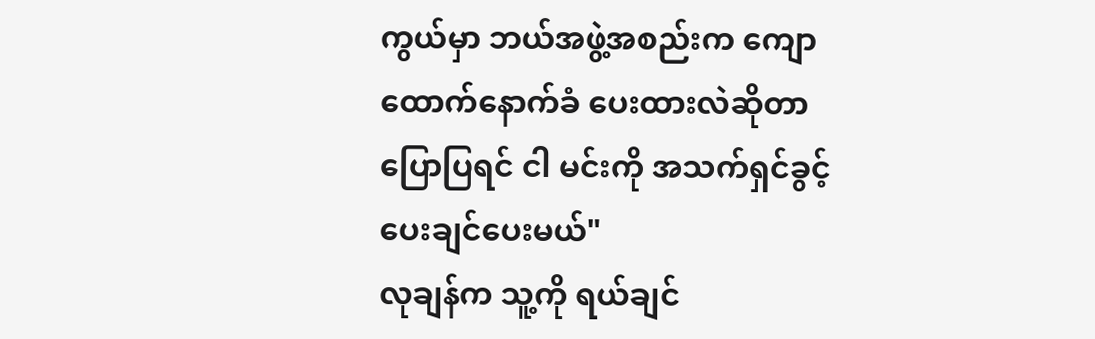ကွယ်မှာ ဘယ်အဖွဲ့အစည်းက ကျောထောက်နောက်ခံ ပေးထားလဲဆိုတာ ပြောပြရင် ငါ မင်းကို အသက်ရှင်ခွင့် ပေးချင်ပေးမယ်"
လုချန်က သူ့ကို ရယ်ချင်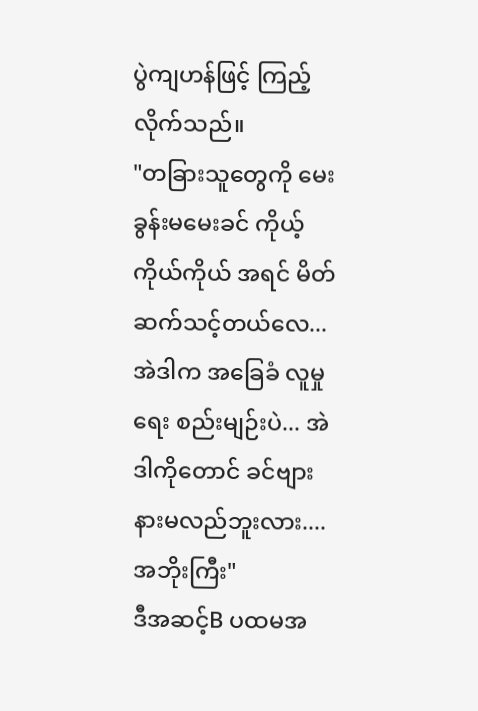ပွဲကျဟန်ဖြင့် ကြည့်လိုက်သည်။
"တခြားသူတွေကို မေးခွန်းမမေးခင် ကိုယ့်ကိုယ်ကိုယ် အရင် မိတ်ဆက်သင့်တယ်လေ... အဲဒါက အခြေခံ လူမှုရေး စည်းမျဉ်းပဲ... အဲဒါကိုတောင် ခင်ဗျား နားမလည်ဘူးလား.... အဘိုးကြီး"
ဒီအဆင့်B ပထမအ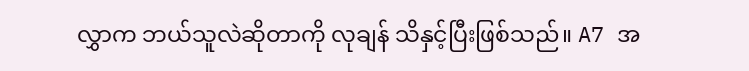လွှာက ဘယ်သူလဲဆိုတာကို လုချန် သိနှင့်ပြီးဖြစ်သည်။ A7 အ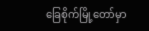ခြေစိုက်မြို့တော်မှာ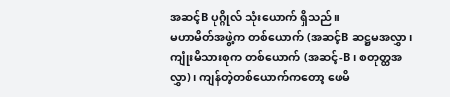အဆင့်B ပုဂ္ဂိုလ် သုံးယောက် ရှိသည်။
မဟာမိတ်အဖွဲ့က တစ်ယောက် (အဆင့်B ဆဋ္ဌမအလွှာ၊ ကျုံးမိသားစုက တစ်ယောက် (အဆင့်-B၊ စတုတ္ထအလွှာ)၊ ကျန်တဲ့တစ်ယောက်ကတော့ ဖေမိ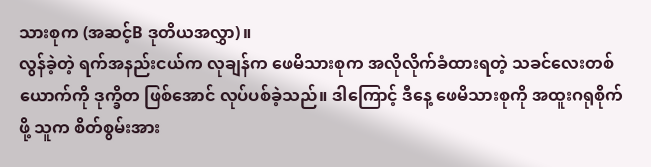သားစုက (အဆင့်B ဒုတိယအလွှာ)။
လွန်ခဲ့တဲ့ ရက်အနည်းငယ်က လုချန်က ဖေမိသားစုက အလိုလိုက်ခံထားရတဲ့ သခင်လေးတစ်ယောက်ကို ဒုက္ခိတ ဖြစ်အောင် လုပ်ပစ်ခဲ့သည်။ ဒါကြောင့် ဒီနေ့ ဖေမိသားစုကို အထူးဂရုစိုက်ဖို့ သူက စိတ်စွမ်းအား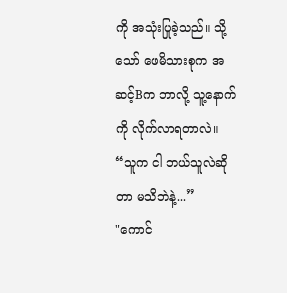ကို အသုံးပြုခဲ့သည်။ သို့သော် ဖေမိသားစုက အဆင့်Bက ဘာလို့ သူ့နောက်ကို လိုက်လာရတာလဲ။
“သူက ငါ ဘယ်သူလဲဆိုတာ မသိဘဲနဲ့...”
"ကောင်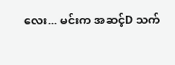လေး... မင်းက အဆင့်D သက်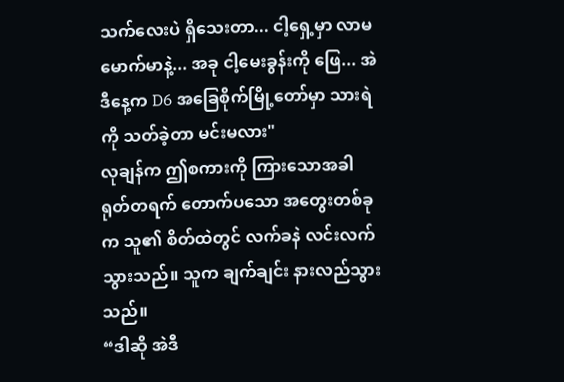သက်လေးပဲ ရှိသေးတာ... ငါ့ရှေ့မှာ လာမမောက်မာနဲ့... အခု ငါ့မေးခွန်းကို ဖြေ... အဲဒီနေ့က D6 အခြေစိုက်မြို့တော်မှာ သားရဲကို သတ်ခဲ့တာ မင်းမလား"
လုချန်က ဤစကားကို ကြားသောအခါ ရုတ်တရက် တောက်ပသော အတွေးတစ်ခုက သူ၏ စိတ်ထဲတွင် လက်ခနဲ လင်းလက်သွားသည်။ သူက ချက်ချင်း နားလည်သွားသည်။
“ဒါဆို အဲဒီ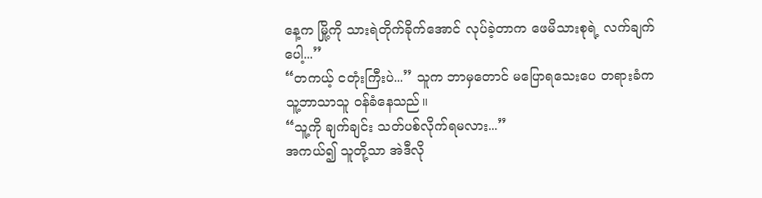နေ့က မြို့ကို သားရဲတိုက်ခိုက်အောင် လုပ်ခဲ့တာက ဖေမိသားစုရဲ့ လက်ချက်ပေါ့...”
“တကယ့် ငတုံးကြီးပဲ...” သူက ဘာမှတောင် မပြောရသေးပေ တရားခံက သူ့ဘာသာသူ ဝန်ခံနေသည်။
“သူ့ကို ချက်ချင်း သတ်ပစ်လိုက်ရမလား...”
အကယ်၍ သူတို့သာ အဲဒီလို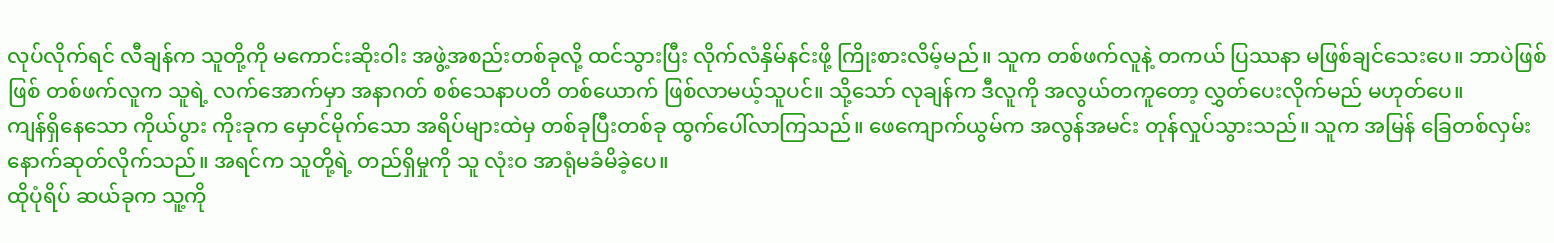လုပ်လိုက်ရင် လီချန်က သူတို့ကို မကောင်းဆိုးဝါး အဖွဲ့အစည်းတစ်ခုလို့ ထင်သွားပြီး လိုက်လံနှိမ်နင်းဖို့ ကြိုးစားလိမ့်မည်။ သူက တစ်ဖက်လူနဲ့ တကယ် ပြဿနာ မဖြစ်ချင်သေးပေ။ ဘာပဲဖြစ်ဖြစ် တစ်ဖက်လူက သူရဲ့ လက်အောက်မှာ အနာဂတ် စစ်သေနာပတိ တစ်ယောက် ဖြစ်လာမယ့်သူပင်။ သို့သော် လုချန်က ဒီလူကို အလွယ်တကူတော့ လွှတ်ပေးလိုက်မည် မဟုတ်ပေ။
ကျန်ရှိနေသော ကိုယ်ပွား ကိုးခုက မှောင်မိုက်သော အရိပ်များထဲမှ တစ်ခုပြီးတစ်ခု ထွက်ပေါ်လာကြသည်။ ဖေကျောက်ယွမ်က အလွန်အမင်း တုန်လှုပ်သွားသည်။ သူက အမြန် ခြေတစ်လှမ်း နောက်ဆုတ်လိုက်သည်။ အရင်က သူတို့ရဲ့ တည်ရှိမှုကို သူ လုံးဝ အာရုံမခံမိခဲ့ပေ။
ထိုပုံရိပ် ဆယ်ခုက သူ့ကို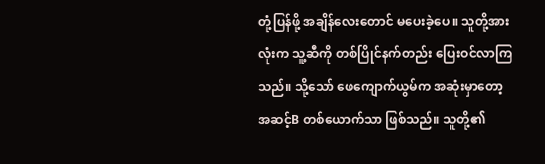တုံ့ပြန်ဖို့ အချိန်လေးတောင် မပေးခဲ့ပေ။ သူတို့အားလုံးက သူ့ဆီကို တစ်ပြိုင်နက်တည်း ပြေးဝင်လာကြသည်။ သို့သော် ဖေကျောက်ယွမ်က အဆုံးမှာတော့ အဆင့်B တစ်ယောက်သာ ဖြစ်သည်။ သူတို့၏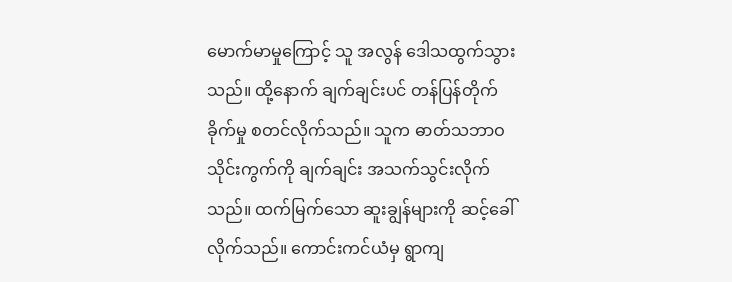မောက်မာမှုကြောင့် သူ အလွန် ဒေါသထွက်သွားသည်။ ထို့နောက် ချက်ချင်းပင် တန်ပြန်တိုက်ခိုက်မှု စတင်လိုက်သည်။ သူက ဓာတ်သဘာဝ သိုင်းကွက်ကို ချက်ချင်း အသက်သွင်းလိုက်သည်။ ထက်မြက်သော ဆူးချွန်များကို ဆင့်ခေါ်လိုက်သည်။ ကောင်းကင်ယံမှ ရွာကျ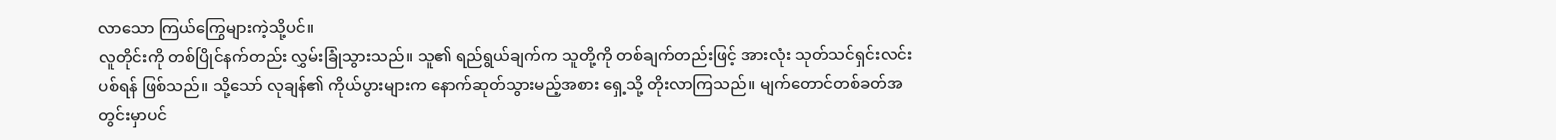လာသော ကြယ်ကြွေများကဲ့သို့ပင်။
လူတိုင်းကို တစ်ပြိုင်နက်တည်း လွှမ်းခြုံသွားသည်။ သူ၏ ရည်ရွယ်ချက်က သူတို့ကို တစ်ချက်တည်းဖြင့် အားလုံး သုတ်သင်ရှင်းလင်းပစ်ရန် ဖြစ်သည်။ သို့သော် လုချန်၏ ကိုယ်ပွားများက နောက်ဆုတ်သွားမည့်အစား ရှေ့သို့ တိုးလာကြသည်။ မျက်တောင်တစ်ခတ်အတွင်းမှာပင်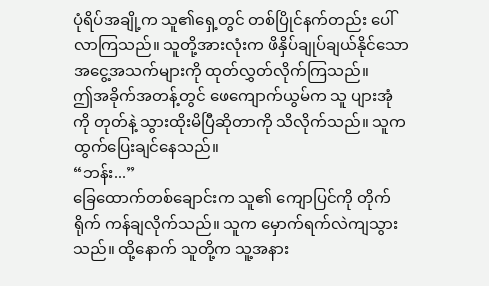ပုံရိပ်အချို့က သူ၏ရှေ့တွင် တစ်ပြိုင်နက်တည်း ပေါ်လာကြသည်။ သူတို့အားလုံးက ဖိနှိပ်ချုပ်ချယ်နိုင်သော အငွေ့အသက်များကို ထုတ်လွှတ်လိုက်ကြသည်။
ဤအခိုက်အတန့်တွင် ဖေကျောက်ယွမ်က သူ ပျားအုံကို တုတ်နဲ့ သွားထိုးမိပြီဆိုတာကို သိလိုက်သည်။ သူက ထွက်ပြေးချင်နေသည်။
“ဘန်း...”
ခြေထောက်တစ်ချောင်းက သူ၏ ကျောပြင်ကို တိုက်ရိုက် ကန်ချလိုက်သည်။ သူက မှောက်ရက်လဲကျသွားသည်။ ထို့နောက် သူတို့က သူ့အနား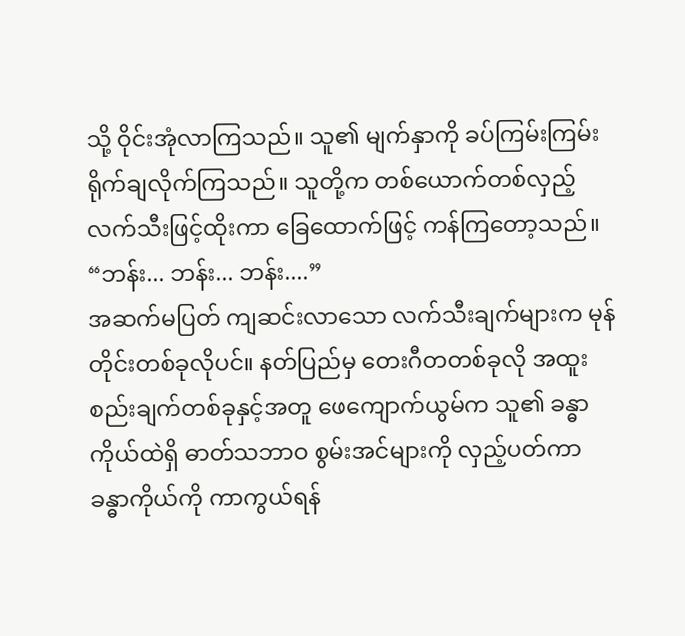သို့ ဝိုင်းအုံလာကြသည်။ သူ၏ မျက်နှာကို ခပ်ကြမ်းကြမ်း ရိုက်ချလိုက်ကြသည်။ သူတို့က တစ်ယောက်တစ်လှည့် လက်သီးဖြင့်ထိုးကာ ခြေထောက်ဖြင့် ကန်ကြတော့သည်။
“ဘန်း... ဘန်း... ဘန်း....”
အဆက်မပြတ် ကျဆင်းလာသော လက်သီးချက်များက မုန်တိုင်းတစ်ခုလိုပင်။ နတ်ပြည်မှ တေးဂီတတစ်ခုလို အထူး စည်းချက်တစ်ခုနှင့်အတူ ဖေကျောက်ယွမ်က သူ၏ ခန္ဓာကိုယ်ထဲရှိ ဓာတ်သဘာဝ စွမ်းအင်များကို လှည့်ပတ်ကာ ခန္ဓာကိုယ်ကို ကာကွယ်ရန်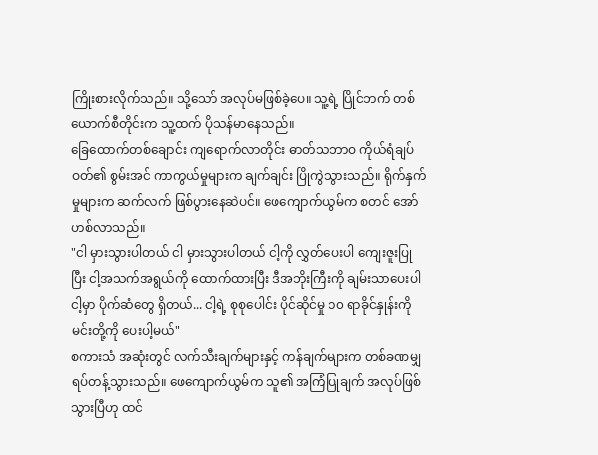ကြိုးစားလိုက်သည်။ သို့သော် အလုပ်မဖြစ်ခဲ့ပေ။ သူ့ရဲ့ ပြိုင်ဘက် တစ်ယောက်စီတိုင်းက သူ့ထက် ပိုသန်မာနေသည်။
ခြေထောက်တစ်ချောင်း ကျရောက်လာတိုင်း ဓာတ်သဘာဝ ကိုယ်ရံချပ်ဝတ်၏ စွမ်းအင် ကာကွယ်မှုများက ချက်ချင်း ပြိုကွဲသွားသည်။ ရိုက်နှက်မှုများက ဆက်လက် ဖြစ်ပွားနေဆဲပင်။ ဖေကျောက်ယွမ်က စတင် အော်ဟစ်လာသည်။
"ငါ မှားသွားပါတယ် ငါ မှားသွားပါတယ် ငါ့ကို လွှတ်ပေးပါ ကျေးဇူးပြုပြီး ငါ့အသက်အရွယ်ကို ထောက်ထားပြီး ဒီအဘိုးကြီးကို ချမ်းသာပေးပါ ငါ့မှာ ပိုက်ဆံတွေ ရှိတယ်... ငါ့ရဲ့ စုစုပေါင်း ပိုင်ဆိုင်မှု ၁၀ ရာခိုင်နှုန်းကို မင်းတို့ကို ပေးပါ့မယ်"
စကားသံ အဆုံးတွင် လက်သီးချက်များနှင့် ကန်ချက်များက တစ်ခဏမျှ ရပ်တန့်သွားသည်။ ဖေကျောက်ယွမ်က သူ၏ အကြံပြုချက် အလုပ်ဖြစ်သွားပြီဟု ထင်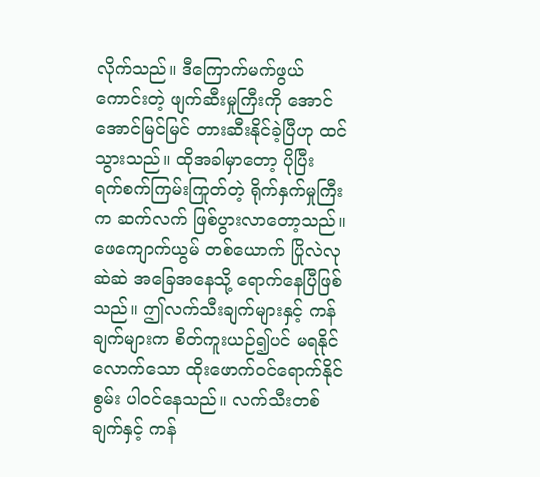လိုက်သည်။ ဒီကြောက်မက်ဖွယ်ကောင်းတဲ့ ဖျက်ဆီးမှုကြီးကို အောင်အောင်မြင်မြင် တားဆီးနိုင်ခဲ့ပြီဟု ထင်သွားသည်။ ထိုအခါမှာတော့ ပိုပြီး ရက်စက်ကြမ်းကြုတ်တဲ့ ရိုက်နှက်မှုကြီးက ဆက်လက် ဖြစ်ပွားလာတော့သည်။
ဖေကျောက်ယွမ် တစ်ယောက် ပြိုလဲလုဆဲဆဲ အခြေအနေသို့ ရောက်နေပြီဖြစ်သည်။ ဤလက်သီးချက်များနှင့် ကန်ချက်များက စိတ်ကူးယဉ်၍ပင် မရနိုင်လောက်သော ထိုးဖောက်ဝင်ရောက်နိုင်စွမ်း ပါဝင်နေသည်။ လက်သီးတစ်ချက်နှင့် ကန်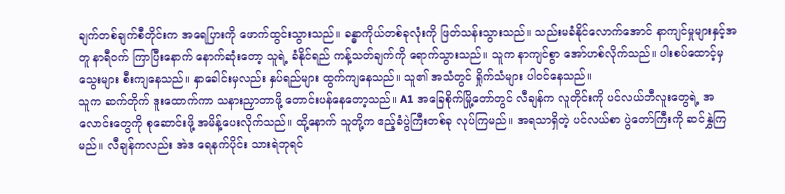ချက်တစ်ချက်စီတိုင်းက အရေပြားကို ဖောက်ထွင်းသွားသည်။ ခန္ဓာကိုယ်တစ်ခုလုံးကို ဖြတ်သန်းသွားသည်။ သည်းမခံနိုင်လောက်အောင် နာကျင်မှုများနှင့်အတူ နာရီဝက် ကြာပြီးနောက် နောက်ဆုံးတော့ သူရဲ့ ခံနိုင်ရည် ကန့်သတ်ချက်ကို ရောက်သွားသည်။ သူက နာကျင်စွာ အော်ဟစ်လိုက်သည်။ ပါးစပ်ထောင့်မှ သွေးများ စီးကျနေသည်။ နှာခေါင်းမှလည်း နှပ်ရည်များ ထွက်ကျနေသည်။ သူ၏ အသံတွင် ရှိုက်သံများ ပါဝင်နေသည်။
သူက ဆက်တိုက် ဒူးထောက်ကာ သနားညှာတာဖို့ တောင်းပန်နေတော့သည်။ A1 အခြေစိုက်မြို့တော်တွင် လီချန်က လူတိုင်းကို ပင်လယ်ဘီလူးတွေရဲ့ အလောင်းတွေကို စုဆောင်းဖို့ အမိန့်ပေးလိုက်သည်။ ထို့နောက် သူတို့က ဧည့်ခံပွဲကြီးတစ်ခု လုပ်ကြမည်။ အရသာရှိတဲ့ ပင်လယ်စာ ပွဲတော်ကြီးကို ဆင်နွှဲကြမည်။ လီချန်ကလည်း အဲဒ ရေနက်ပိုင်း သားရဲဘုရင်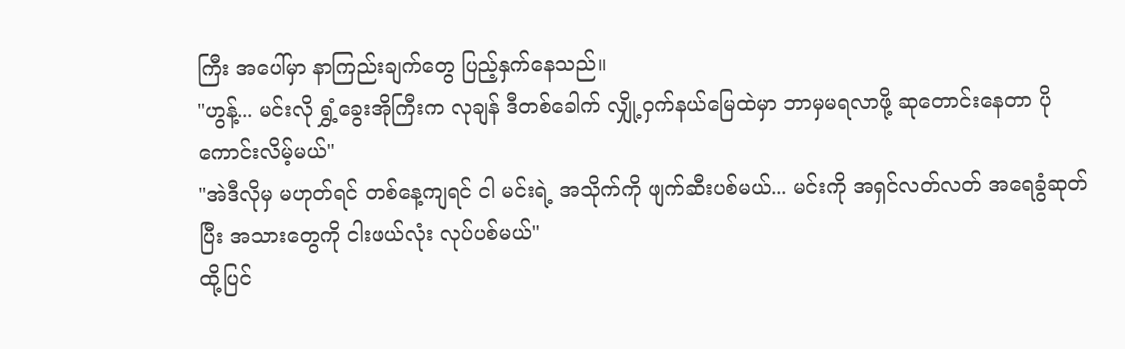ကြီး အပေါ်မှာ နာကြည်းချက်တွေ ပြည့်နှက်နေသည်။
"ဟွန့်... မင်းလို ရွှံ့ခွေးအိုကြီးက လုချန် ဒီတစ်ခေါက် လျှို့ဝှက်နယ်မြေထဲမှာ ဘာမှမရလာဖို့ ဆုတောင်းနေတာ ပိုကောင်းလိမ့်မယ်"
"အဲဒီလိုမှ မဟုတ်ရင် တစ်နေ့ကျရင် ငါ မင်းရဲ့ အသိုက်ကို ဖျက်ဆီးပစ်မယ်... မင်းကို အရှင်လတ်လတ် အရေခွံဆုတ်ပြီး အသားတွေကို ငါးဖယ်လုံး လုပ်ပစ်မယ်"
ထို့ပြင်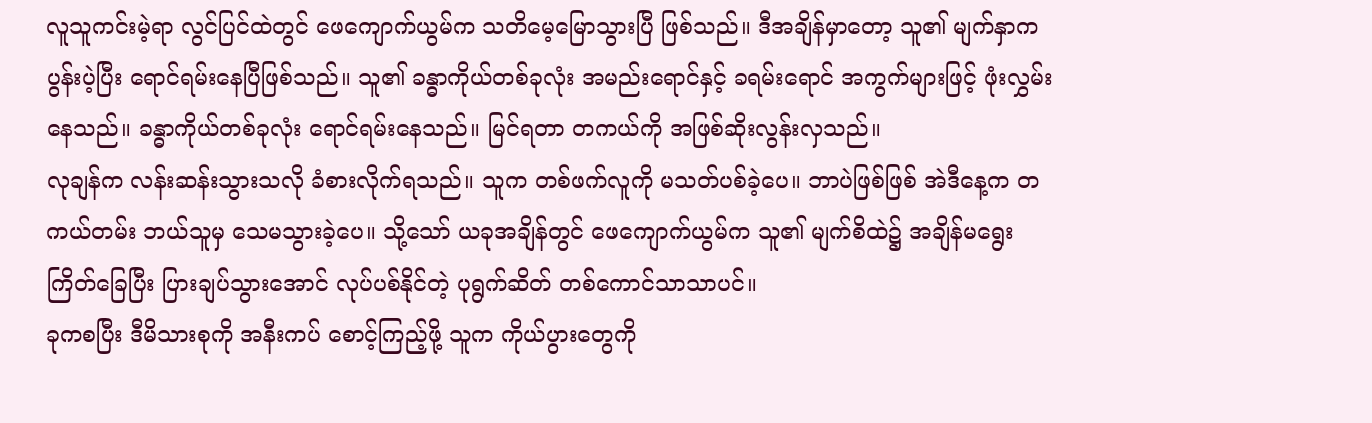လူသူကင်းမဲ့ရာ လွင်ပြင်ထဲတွင် ဖေကျောက်ယွမ်က သတိမေ့မြောသွားပြီ ဖြစ်သည်။ ဒီအချိန်မှာတော့ သူ၏ မျက်နှာက ပွန်းပဲ့ပြီး ရောင်ရမ်းနေပြီဖြစ်သည်။ သူ၏ ခန္ဓာကိုယ်တစ်ခုလုံး အမည်းရောင်နှင့် ခရမ်းရောင် အကွက်များဖြင့် ဖုံးလွှမ်းနေသည်။ ခန္ဓာကိုယ်တစ်ခုလုံး ရောင်ရမ်းနေသည်။ မြင်ရတာ တကယ်ကို အဖြစ်ဆိုးလွန်းလှသည်။
လုချန်က လန်းဆန်းသွားသလို ခံစားလိုက်ရသည်။ သူက တစ်ဖက်လူကို မသတ်ပစ်ခဲ့ပေ။ ဘာပဲဖြစ်ဖြစ် အဲဒီနေ့က တကယ်တမ်း ဘယ်သူမှ သေမသွားခဲ့ပေ။ သို့သော် ယခုအချိန်တွင် ဖေကျောက်ယွမ်က သူ၏ မျက်စိထဲ၌ အချိန်မရွေး ကြိတ်ခြေပြီး ပြားချပ်သွားအောင် လုပ်ပစ်နိုင်တဲ့ ပုရွက်ဆိတ် တစ်ကောင်သာသာပင်။
ခုကစပြီး ဒီမိသားစုကို အနီးကပ် စောင့်ကြည့်ဖို့ သူက ကိုယ်ပွားတွေကို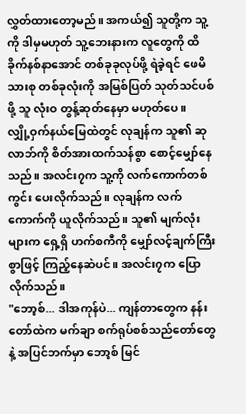လွှတ်ထားတော့မည်။ အကယ်၍ သူတို့က သူ့ကို ဒါမှမဟုတ် သူ့ဘေးနားက လူတွေကို ထိခိုက်နစ်နာအောင် တစ်ခုခုလုပ်ဖို့ ရဲခဲ့ရင် ဖေမိသားစု တစ်ခုလုံးကို အမြစ်ပြတ် သုတ်သင်ပစ်ဖို့ သူ လုံးဝ တွန့်ဆုတ်နေမှာ မဟုတ်ပေ။
လျှို့ဝှက်နယ်မြေထဲတွင် လုချန်က သူ၏ ဆုလာဘ်ကို စိတ်အားထက်သန်စွာ စောင့်မျှော်နေသည်။ အလင်း၇က သူ့ကို လက်ကောက်တစ်ကွင်း ပေးလိုက်သည်။ လုချန်က လက်ကောက်ကို ယူလိုက်သည်။ သူ၏ မျက်လုံးများက ရှေ့ရှိ ဟက်စကီကို မျှော်လင့်ချက်ကြီးစွာဖြင့် ကြည့်နေဆဲပင်။ အလင်း၇က ပြောလိုက်သည်။
"ဘော့စ်... ဒါအကုန်ပဲ... ကျန်တာတွေက နန်းတော်ထဲက မက်ချာ စက်ရုပ်စစ်သည်တော်တွေနဲ့ အပြင်ဘက်မှာ ဘော့စ် မြင်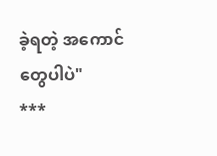ခဲ့ရတဲ့ အကောင်တွေပါပဲ"
***